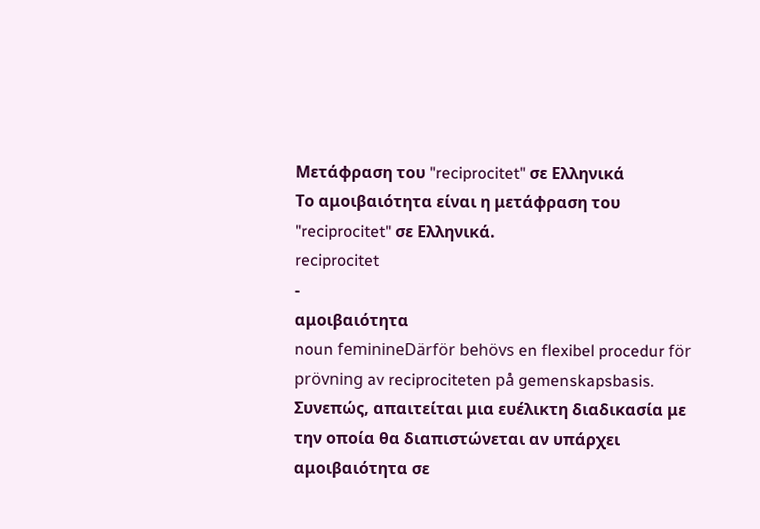Μετάφραση του "reciprocitet" σε Ελληνικά
Το αμοιβαιότητα είναι η μετάφραση του "reciprocitet" σε Ελληνικά.
reciprocitet
-
αμοιβαιότητα
noun feminineDärför behövs en flexibel procedur för prövning av reciprociteten på gemenskapsbasis.
Συνεπώς, απαιτείται μια ευέλικτη διαδικασία με την οποία θα διαπιστώνεται αν υπάρχει αμοιβαιότητα σε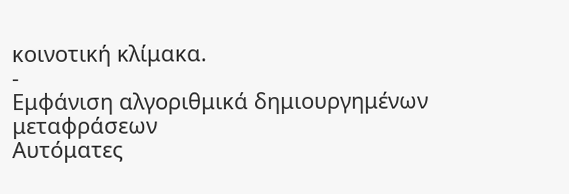κοινοτική κλίμακα.
-
Εμφάνιση αλγοριθμικά δημιουργημένων μεταφράσεων
Αυτόματες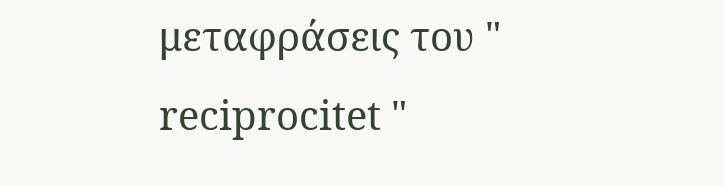μεταφράσεις του " reciprocitet "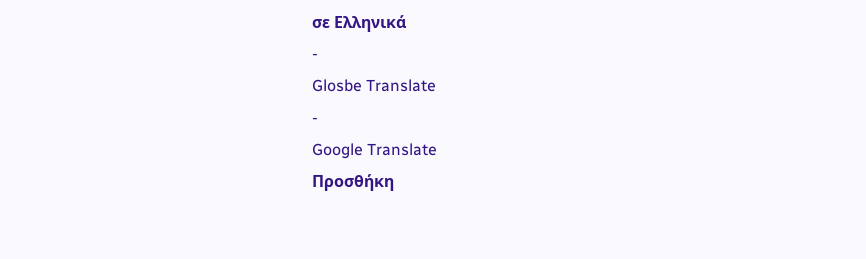σε Ελληνικά
-
Glosbe Translate
-
Google Translate
Προσθήκη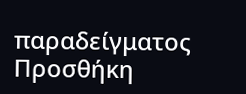παραδείγματος
Προσθήκη